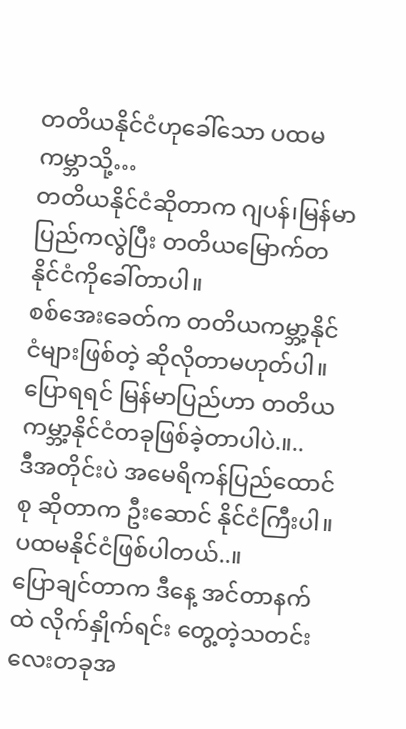တတိယနိုင်ငံဟုခေါ်သော ပထမကမ္ဘာသို့…
တတိယနိုင်ငံဆိုတာက ဂျပန်၊မြန်မာပြည်ကလွဲပြီး တတိယမြောက်တနိုင်ငံကိုခေါ်တာပါ။
စစ်အေးခေတ်က တတိယကမ္ဘာ့နိုင်ငံများဖြစ်တဲ့ ဆိုလိုတာမဟုတ်ပါ။ ပြောရရင် မြန်မာပြည်ဟာ တတိယကမ္ဘာ့နိုင်ငံတခုဖြစ်ခဲ့တာပါပဲ.။..
ဒီအတိုင်းပဲ အမေရိကန်ပြည်ထောင်စု ဆိုတာက ဦးဆောင် နိုင်ငံကြီးပါ။ ပထမနိုင်ငံဖြစ်ပါတယ်..။
ပြောချင်တာက ဒီနေ့ အင်တာနက်ထဲ လိုက်နှိုက်ရင်း တွေ့တဲ့သတင်းလေးတခုအ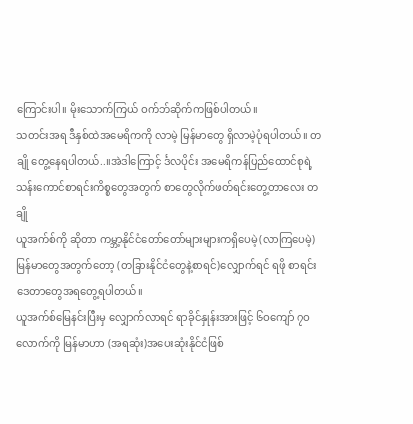ကြောင်းပါ။ မိုးသောက်ကြယ် ဝက်ဘ်ဆိုက်ကဖြစ်ပါတယ်။
သတင်းအရ ဒီနှစ်ထဲအမေရိကကို လာမဲ့ မြန်မာတွေ ရှိလာမဲ့ပုံရပါတယ်။ တချို တွေ့နေရပါတယ်..။အဲဒါကြောင့် င်္ဒလပိုင်း အမေရိကန်ပြည်ထောင်စုရဲ့ သန်းကောင်စာရင်းကိစ္စတွေအတွက် စာတွေလိုက်ဖတ်ရင်းတွေ့တာလေး တချို
ယူအက်စ်ကို ဆိုတာ ကမ္ဘာ့နိုင်ငံတော်တော်များများကရှိပေမဲ့(လာကြပေမဲ့) မြန်မာတွေအတွက်တော့ (တခြားနိုင်ငံတွေနဲ့စာရင်)လျှောက်ရင် ရဖို စာရင်းဒေတာတွေအရတွေ့ရပါတယ်။
ယူအက်စ်မြေနင်းပြီးမှ လျှောက်လာရင် ရာခိုင်နှုန်းအားဖြင့် ၆ဝကျော် ၇ဝလောက်ကို မြန်မာဟာ (အရဆုံး)အပေးဆုံးနိုင်ငံဖြစ်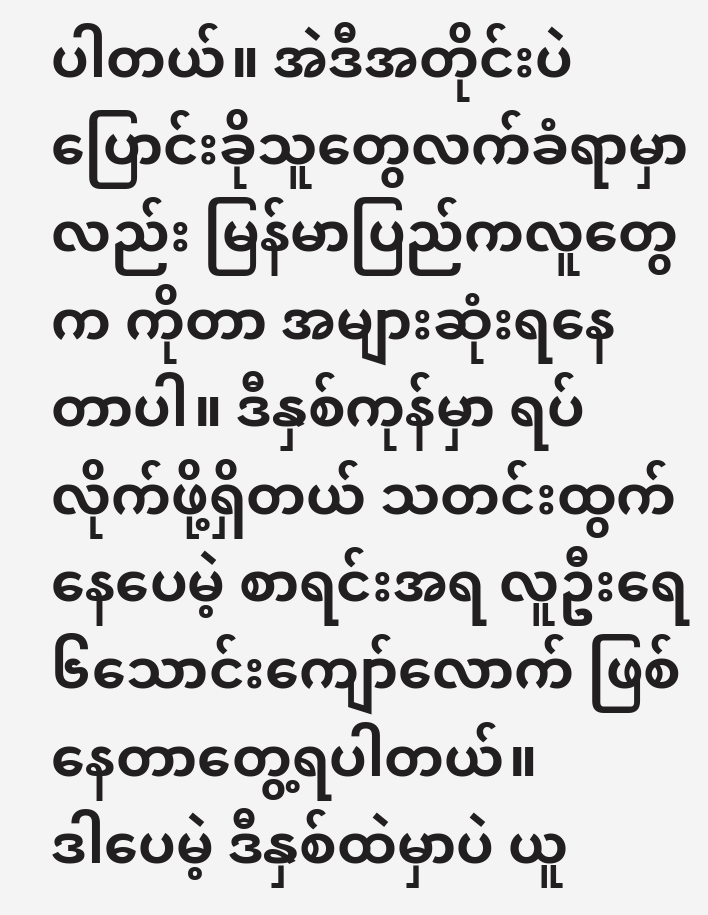ပါတယ်။ အဲဒီအတိုင်းပဲ ပြောင်းခိုသူတွေလက်ခံရာမှာလည်း မြန်မာပြည်ကလူတွေက ကိုတာ အများဆုံးရနေတာပါ။ ဒီနှစ်ကုန်မှာ ရပ်လိုက်ဖို့ရှိတယ် သတင်းထွက်နေပေမဲ့ စာရင်းအရ လူဦးရေ၆သောင်းကျော်လောက် ဖြစ်နေတာတွေ့ရပါတယ်။
ဒါပေမဲ့ ဒီနှစ်ထဲမှာပဲ ယူ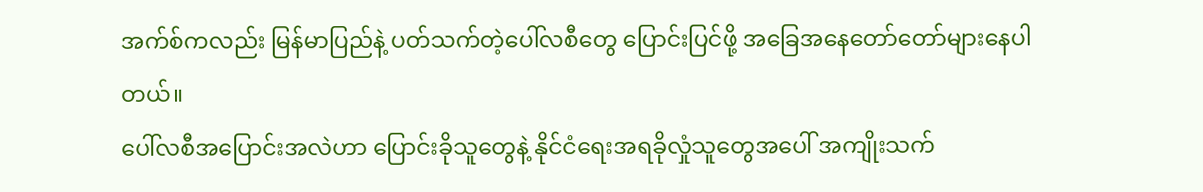အက်စ်ကလည်း မြန်မာပြည်နဲ့ ပတ်သက်တဲ့ပေါ်လစီတွေ ပြောင်းပြင်ဖို့ အခြေအနေတော်တော်များနေပါတယ်။
ပေါ်လစီအပြောင်းအလဲဟာ ပြောင်းခိုသူတွေနဲ့ နိုင်ငံရေးအရခိုလှုံသူတွေအပေါ် အကျိုးသက်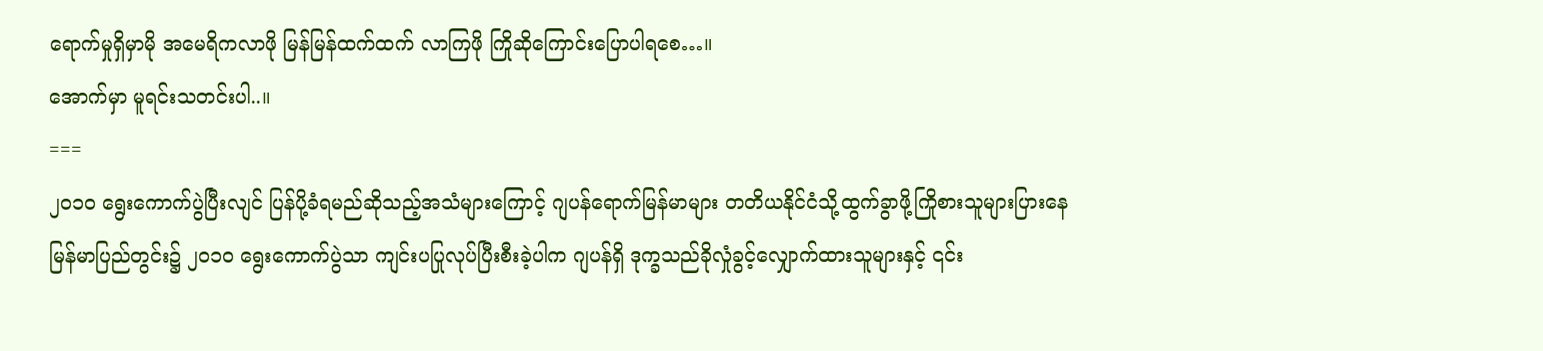ရောက်မှုရှိမှာမို အမေရိကလာဖို မြန်မြန်ထက်ထက် လာကြဖို ကြိုဆိုကြောင်းပြောပါရစေ…။
အောက်မှာ မူရင်းသတင်းပါ..။
===
၂၀၁ဝ ရွေးကောက်ပွဲပြီးလျင် ပြန်ပို့ခံရမည်ဆိုသည့်အသံများကြောင့် ဂျပန်ရောက်မြန်မာများ တတိယနိုင်ငံသို့ထွက်ခွာဖို့ကြိုစားသူများပြားနေ
မြန်မာပြည်တွင်း၌ ၂၀၁ဝ ရွေးကောက်ပွဲသာ ကျင်းပပြုလုပ်ပြီးစီးခဲ့ပါက ဂျပန်ရှိ ဒုက္ခသည်ခိုလှုံခွင့်လျှောက်ထားသူများနှင့် ၎င်း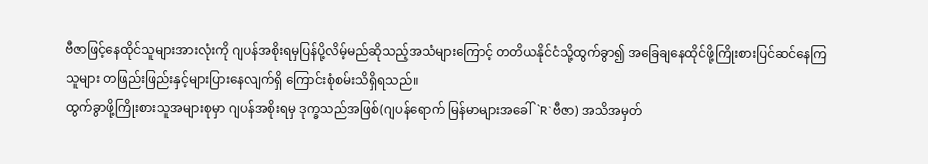ဗီဇာဖြင့်နေထိုင်သူများအားလုံးကို ဂျပန်အစိုးရမှပြန်ပို့လိမ့်မည်ဆိုသည့်အသံများကြောင့် တတိယနိုင်ငံသို့ထွက်ခွာ၍ အခြေချနေထိုင်ဖို့ကြိုးစားပြင်ဆင်နေကြသူများ တဖြည်းဖြည်းနှင့်များပြားနေလျက်ရှိ ကြောင်းစုံစမ်းသိရှိရသည်။
ထွက်ခွာဖို့ကြိုးစားသူအများစုမှာ ဂျပန်အစိုးရမှ ဒုက္ခသည်အဖြစ်(ဂျပန်ရောက် မြန်မာများအခေါ်`R`ဗီဇာ) အသိအမှတ်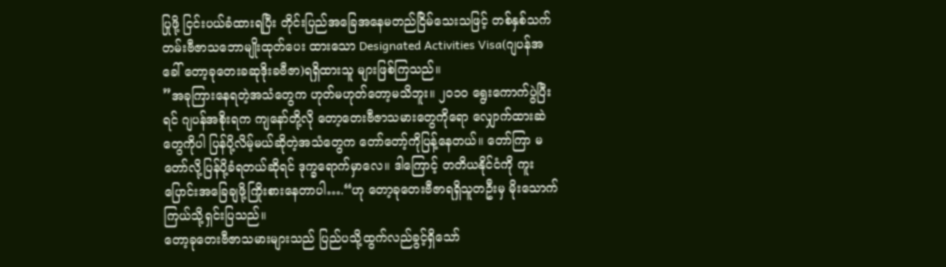ပြုဖို့ ငြင်းပယ်ခံထားရပြီး တိုင်းပြည်အခြေအနေမတည်ငြိမ်သေးသဖြင့် တစ်နှစ်သက်တမ်းဗီဇာသဘောမျိုးထုတ်ပေး ထားသော Designated Activities Visa(ဂျပန်အခေါ် တော့ခုတေးခဆုဒိုးခဗီဇာ)ရရှိထားသူ များဖြစ်ကြသည်။
”အခုကြားနေရတဲ့အသံတွေက ဟုတ်မဟုတ်တော့မသိဘူး။ ၂၀၁ဝ ရွေးကောက်ပွဲပြီးရင် ဂျပန်အစိုးရက ကျနော်တို့လို တော့တေးဗီဇာသမားတွေကိုရော လျှောက်ထားဆဲတွေကိုပါ ပြန်ပို့လိမ့်မယ်ဆိုတဲ့အသံတွေက တော်တော့်ကိုပြန့်နေတယ်။ တော်ကြာ မတော်လို့ပြန်ပို့ခံရတယ်ဆိုရင် ဒုက္ခရောက်မှာလေ။ ဒါကြောင့် တတိယနိုင်ငံကို ကူးပြောင်းအခြေချဖို့ကြိုးစားနေတာပါ….“ဟု တော့ခုတေးဗီဇာရရှိသူတဦးမှ မိုးသောက်ကြယ်သို့ရှင်းပြသည်။
တော့ခုတေးဗီဇာသမားများသည် ပြည်ပသို့ထွက်လည်ခွင့်ရှိသော်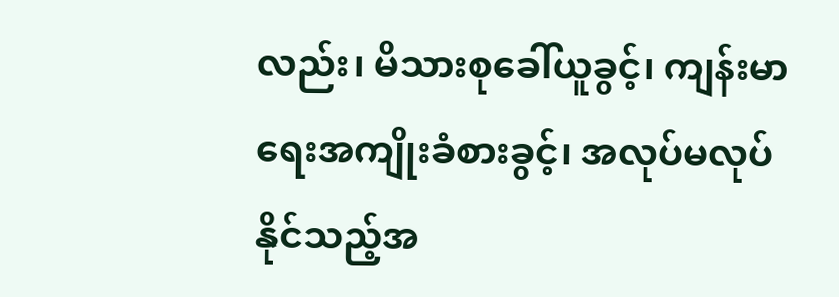လည်း၊ မိသားစုခေါ်ယူခွင့်၊ ကျန်းမာရေးအကျိုးခံစားခွင့်၊ အလုပ်မလုပ်နိုင်သည့်အ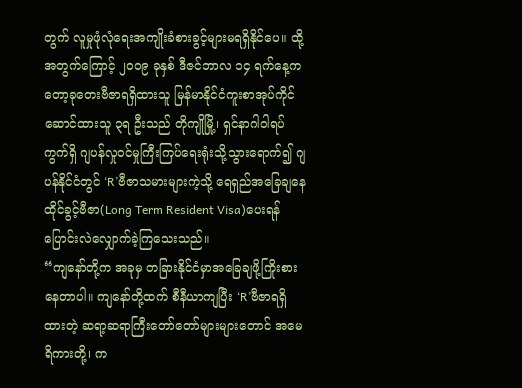တွက် လူမှုဖုံလုံရေးအကျိုးခံစားခွင့်များမရရှိနိုင်ပေ။ ထို့အတွက်ကြောင့် ၂၀၀၉ ခုနှစ် ဒီဇင်ဘာလ ၁၄ ရက်နေ့က တော့ခုတေးဗီဇာရရှိထားသူ မြန်မာနိုင်ငံကူးစာအုပ်ကိုင်ဆောင်ထားသူ ၃ရ ဦးသည် တိုကျိုမြို့၊ ရှင်နာဂါဝါရပ်ကွက်ရှိ ဂျပန်လှုဝင်မှုကြီးကြပ်ရေးရုံးသို့သွားရောက်၍ ဂျပန်နိုင်ငံတွင် ‘R’ဗီဇာသမားများကဲ့သို့ ရေရှည်အခြေချနေထိုင်ခွင့်ဗီဇာ(Long Term Resident Visa)ပေးရန် ပြောင်းလဲလျှောက်ခဲ့ကြသေးသည်။
“ကျနော်တို့က အခုမှ တခြားနိုင်ငံမှာအခြေချဖို့ကြိုးစားနေတာပါ။ ကျနော်တို့ထက် စီနီယာကျပြီး ‘R’ဗီဇာရရှိထားတဲ့ ဆရာ့ဆရာကြီးတော်တော်များများတောင် အမေရိကားတို့၊ က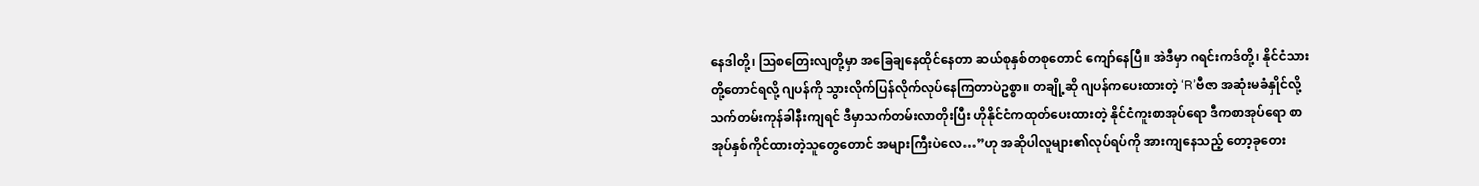နေဒါတို့၊ ဩစတြေးလျတို့မှာ အခြေချနေထိုင်နေတာ ဆယ်စုနှစ်တစုတောင် ကျော်နေပြီ။ အဲဒီမှာ ဂရင်းကဒ်တို့၊ နိုင်ငံသားတို့တောင်ရလို့ ဂျပန်ကို သွားလိုက်ပြန်လိုက်လုပ်နေကြတာပဲဥစ္စာ။ တချို့ဆို ဂျပန်ကပေးထားတဲ့ ‘R’ဗီဇာ အဆုံးမခံနှိုင်လို့ သက်တမ်းကုန်ခါနီးကျရင် ဒီမှာသက်တမ်းလာတိုးပြီး ဟိုနိုင်ငံကထုတ်ပေးထားတဲ့ နိုင်ငံကူးစာအုပ်ရော ဒီကစာအုပ်ရော စာအုပ်နှစ်ကိုင်ထားတဲ့သူတွေတောင် အများကြီးပဲလေ…”ဟု အဆိုပါလူများ၏လုပ်ရပ်ကို အားကျနေသည့် တော့ခုတေး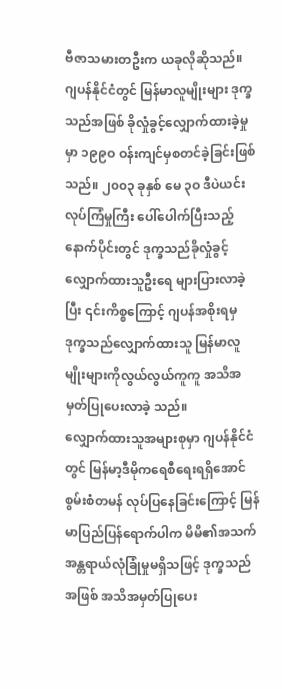ဗီဇာသမားတဦးက ယခုလိုဆိုသည်။
ဂျပန်နိုင်ငံတွင် မြန်မာလူမျိုးများ ဒုက္ခသည်အဖြစ် ခိုလှုံခွင့်လျှောက်ထားခဲ့မှုမှာ ၁၉၉ဝ ဝန်းကျင်မှစတင်ခဲ့ခြင်းဖြစ်သည်။ ၂၀၀၃ ခုနှစ် မေ ၃ဝ ဒီပဲယင်းလုပ်ကြံမှုကြီး ပေါ်ပေါက်ပြီးသည့်နောက်ပိုင်းတွင် ဒုက္ခသည်ခိုလှုံခွင့်လျှောက်ထားသူဦးရေ များပြားလာခဲ့ပြီး ၎င်းကိစ္စကြောင့် ဂျပန်အစိုးရမှ ဒုက္ခသည်လျှောက်ထားသူ မြန်မာလူမျိုးများကိုလွယ်လွယ်ကူကူ အသိအမှတ်ပြုပေးလာခဲ့ သည်။
လျှောက်ထားသူအများစုမှာ ဂျပန်နိုင်ငံတွင် မြန်မာ့ဒီမိုကရေစီရေးရရှိအောင် စွမ်းစံတမန် လုပ်ပြနေခြင်းကြောင့် မြန်မာပြည်ပြန်ရောက်ပါက မိမိ၏အသက်အန္တရာယ်လုံခြုံမှုမရှိသဖြင့် ဒုက္ခသည်အဖြစ် အသိအမှတ်ပြုပေး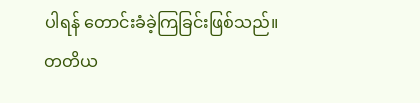ပါရန် တောင်းခံခဲ့ကြခြင်းဖြစ်သည်။
တတိယ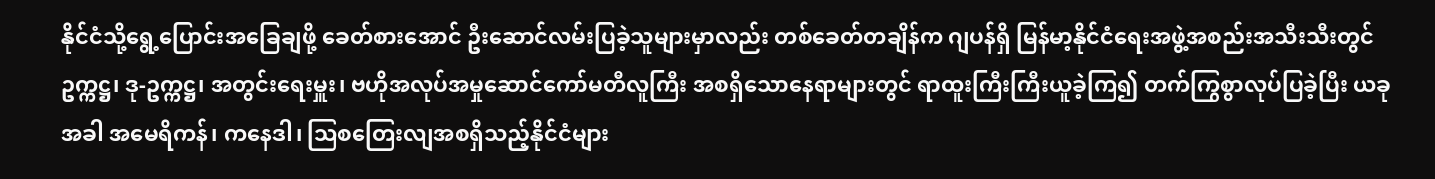နိုင်ငံသို့ရွေ့ပြောင်းအခြေချဖို့ ခေတ်စားအောင် ဦးဆောင်လမ်းပြခဲ့သူများမှာလည်း တစ်ခေတ်တချိန်က ဂျပန်ရှိ မြန်မာ့နိုင်ငံရေးအဖွဲ့အစည်းအသီးသီးတွင် ဥက္ကဋ္ဌ၊ ဒု-ဥက္ကဋ္ဌ၊ အတွင်းရေးမှူး၊ ဗဟိုအလုပ်အမှုဆောင်ကော်မတီလူကြီး အစရှိသောနေရာများတွင် ရာထူးကြီးကြီးယူခဲ့ကြ၍ တက်ကြွစွာလုပ်ပြခဲ့ပြီး ယခုအခါ အမေရိကန်၊ ကနေဒါ၊ ဩစတြေးလျအစရှိသည့်နိုင်ငံများ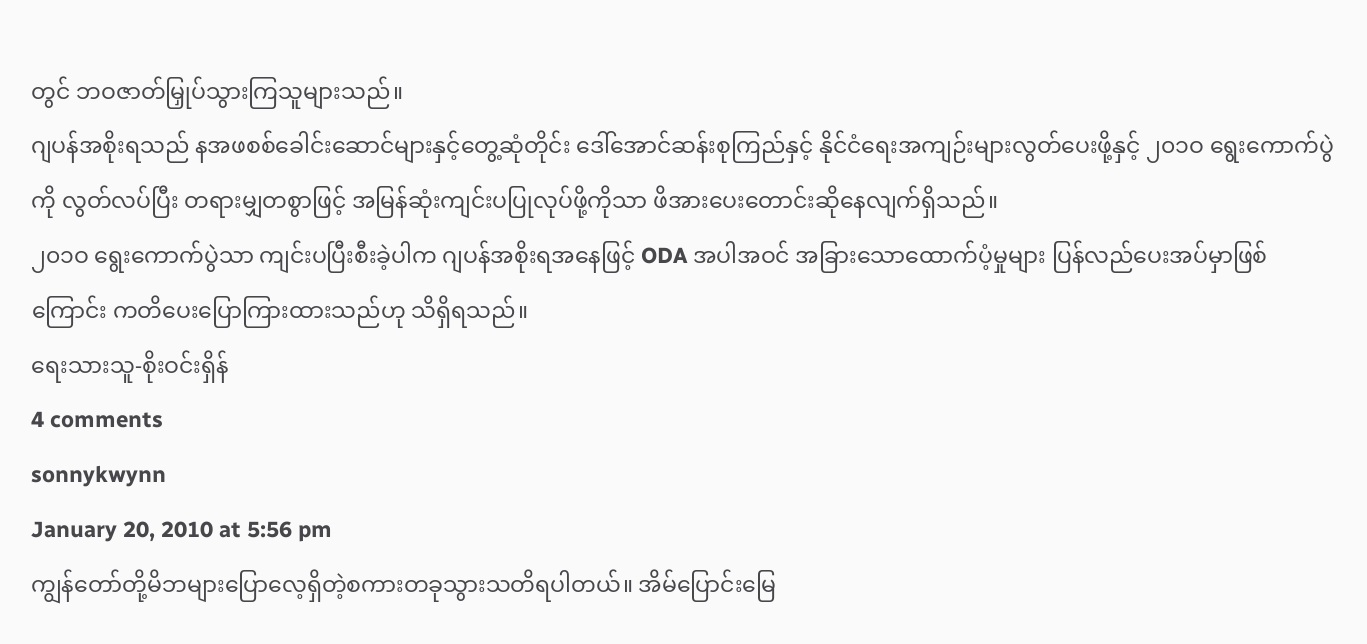တွင် ဘဝဇာတ်မြှုပ်သွားကြသူများသည်။
ဂျပန်အစိုးရသည် နအဖစစ်ခေါင်းဆောင်များနှင့်တွေ့ဆုံတိုင်း ဒေါ်အောင်ဆန်းစုကြည်နှင့် နိုင်ငံရေးအကျဉ်းများလွတ်ပေးဖို့နှင့် ၂၀၁ဝ ရွေးကောက်ပွဲကို လွတ်လပ်ပြီး တရားမျှတစွာဖြင့် အမြန်ဆုံးကျင်းပပြုလုပ်ဖို့ကိုသာ ဖိအားပေးတောင်းဆိုနေလျက်ရှိသည်။
၂၀၁ဝ ရွေးကောက်ပွဲသာ ကျင်းပပြီးစီးခဲ့ပါက ဂျပန်အစိုးရအနေဖြင့် ODA အပါအဝင် အခြားသောထောက်ပံ့မှုများ ပြန်လည်ပေးအပ်မှာဖြစ်ကြောင်း ကတိပေးပြောကြားထားသည်ဟု သိရှိရသည်။
ရေးသားသူ-စိုးဝင်းရှိန်
4 comments
sonnykwynn
January 20, 2010 at 5:56 pm
ကျွန်တော်တို့မိဘများပြောလေ့ရှိတဲ့စကားတခုသွားသတိရပါတယ်။ အိမ်ပြောင်းမြေ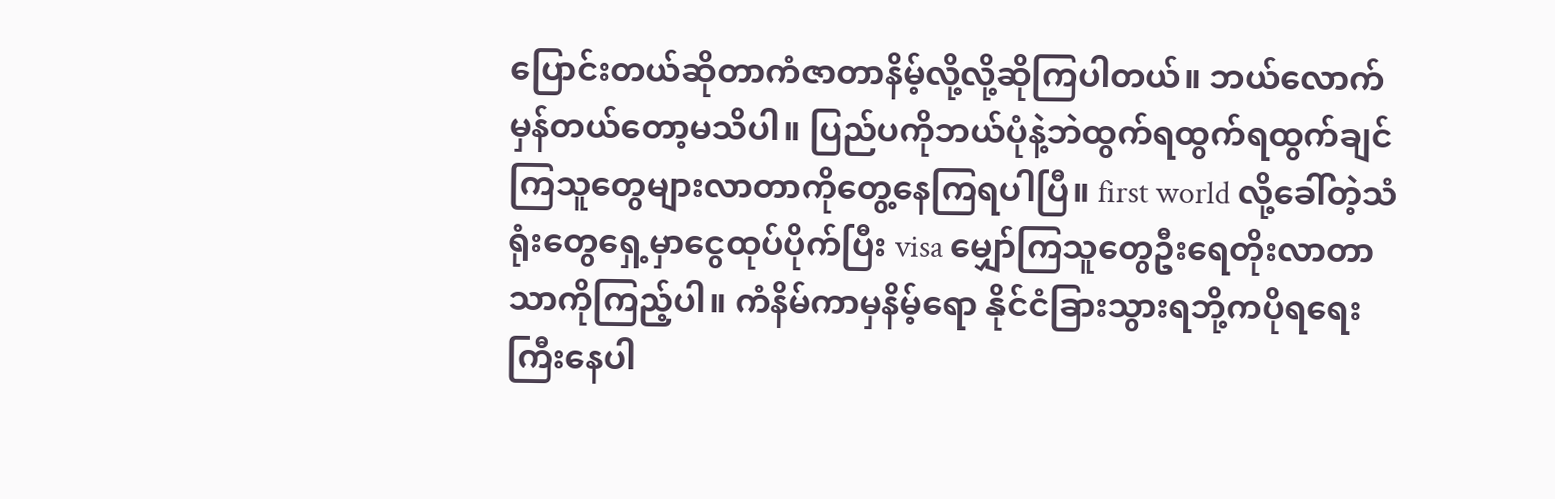ပြောင်းတယ်ဆိုတာကံဇာတာနိမ့်လို့လို့ဆိုကြပါတယ်။ ဘယ်လောက်မှန်တယ်တော့မသိပါ။ ပြည်ပကိုဘယ်ပုံနဲ့ဘဲထွက်ရထွက်ရထွက်ချင်ကြသူတွေများလာတာကိုတွေ့နေကြရပါပြီ။ first world လို့ခေါ်တဲ့သံရုံးတွေရှေ့မှာငွေထုပ်ပိုက်ပြီး visa မျှော်ကြသူတွေဦးရေတိုးလာတာသာကိုကြည့်ပါ။ ကံနိမ်ကာမှနိမ့်ရော နိုင်ငံခြားသွားရဘို့ကပိုရရေးကြီးနေပါ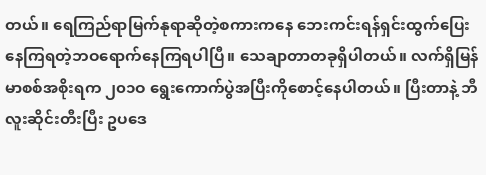တယ်။ ရေကြည်ရာမြက်နုရာဆိုတဲ့စကားကနေ ဘေးကင်းရန်ရှင်းထွက်ပြေးနေကြရတဲ့ဘဝရောက်နေကြရပါပြီ။ သေချာတာတခုရှိပါတယ်။ လက်ရှိမြန်မာစစ်အစိုးရက ၂၀၁ဝ ရွေးကောက်ပွဲအပြီးကိုစောင့်နေပါတယ်။ ပြီးတာနဲ့ ဘီလူးဆိုင်းတီးပြီး ဥပဒေ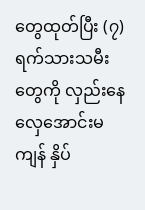တွေထုတ်ပြီး (၇)ရက်သားသမီးတွေကို လှည်းနေလှေအောင်းမကျန် နှိပ်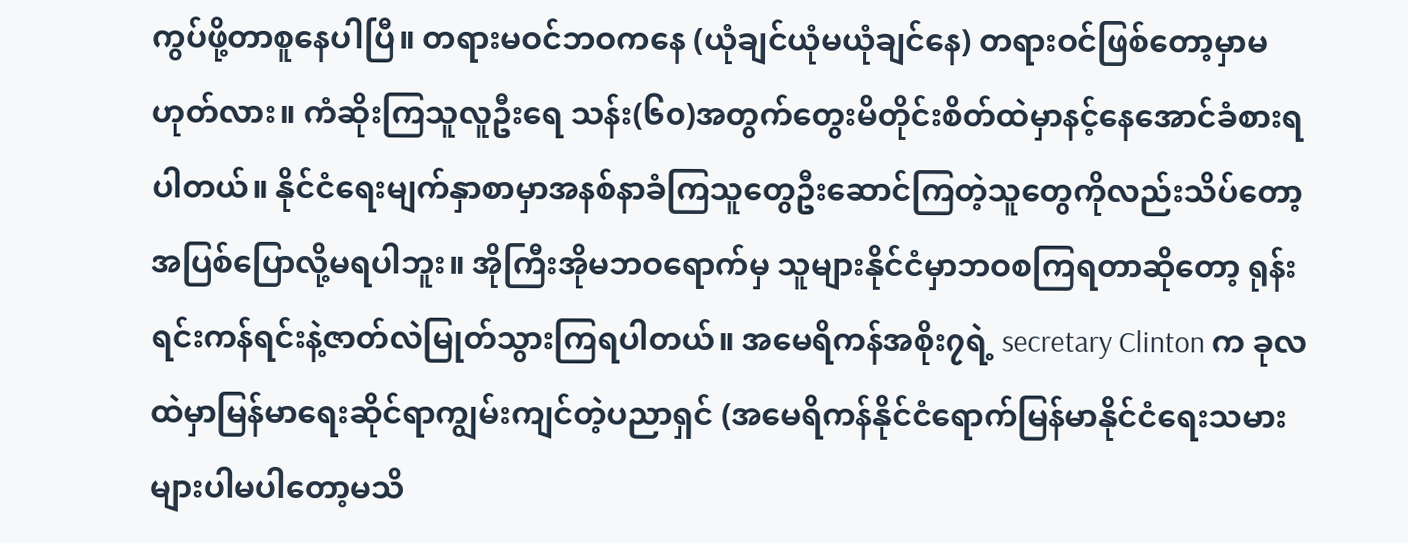ကွပ်ဖို့တာစူနေပါပြီ။ တရားမဝင်ဘဝကနေ (ယုံချင်ယုံမယုံချင်နေ) တရားဝင်ဖြစ်တော့မှာမဟုတ်လား။ ကံဆိုးကြသူလူဦးရေ သန်း(၆၀)အတွက်တွေးမိတိုင်းစိတ်ထဲမှာနင့်နေအောင်ခံစားရပါတယ်။ နိုင်ငံရေးမျက်နှာစာမှာအနစ်နာခံကြသူတွေဦးဆောင်ကြတဲ့သူတွေကိုလည်းသိပ်တော့ အပြစ်ပြောလို့မရပါဘူး။ အိုကြီးအိုမဘဝရောက်မှ သူများနိုင်ငံမှာဘဝစကြရတာဆိုတော့ ရုန်းရင်းကန်ရင်းနဲ့ဇာတ်လဲမြုတ်သွားကြရပါတယ်။ အမေရိကန်အစိုး၇ရဲ့ secretary Clinton က ခုလထဲမှာမြန်မာရေးဆိုင်ရာကျွမ်းကျင်တဲ့ပညာရှင် (အမေရိကန်နိုင်ငံရောက်မြန်မာနိုင်ငံရေးသမားများပါမပါတော့မသိ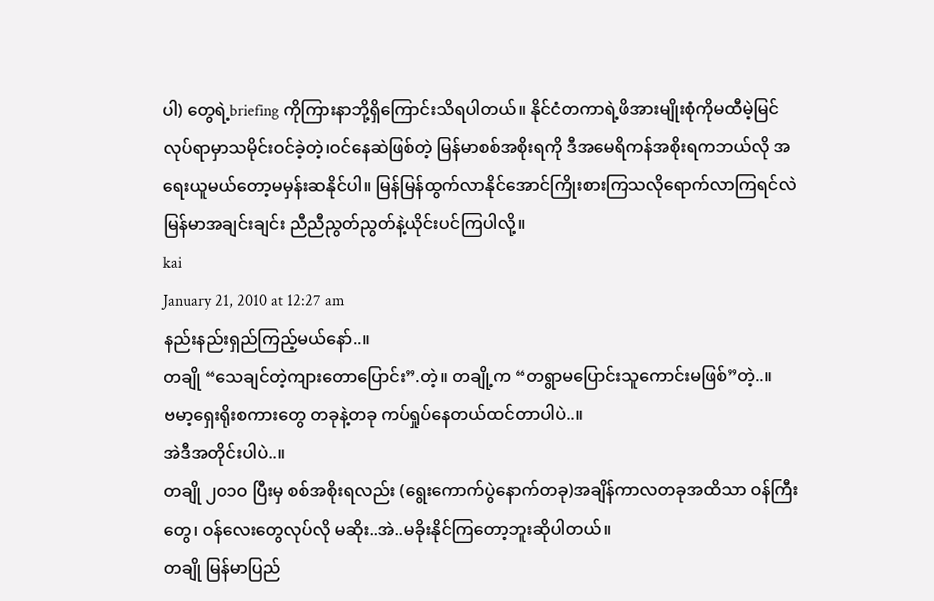ပါ) တွေရဲ့briefing ကိုကြားနာဘို့ရှိကြောင်းသိရပါတယ်။ နိုင်ငံတကာရဲ့ဖိအားမျိုးစုံကိုမထီမဲ့မြင်လုပ်ရာမှာသမိုင်းဝင်ခဲ့တဲ့၊ဝင်နေဆဲဖြစ်တဲ့ မြန်မာစစ်အစိုးရကို ဒီအမေရိကန်အစိုးရကဘယ်လို အရေးယူမယ်တော့မမှန်းဆနိုင်ပါ။ မြန်မြန်ထွက်လာနိုင်အောင်ကြိုးစားကြသလိုရောက်လာကြရင်လဲ မြန်မာအချင်းချင်း ညီညီညွတ်ညွတ်နဲ့ယိုင်းပင်ကြပါလို့။
kai
January 21, 2010 at 12:27 am
နည်းနည်းရှည်ကြည့်မယ်နော်..။
တချို “သေချင်တဲ့ကျားတောပြောင်း”.တဲ့။ တချို့က “တရွာမပြောင်းသူကောင်းမဖြစ်”တဲ့..။
ဗမာ့ရှေးရိုးစကားတွေ တခုနဲ့တခု ကပ်ရှုပ်နေတယ်ထင်တာပါပဲ..။
အဲဒီအတိုင်းပါပဲ..။
တချို ၂၀၁ဝ ပြီးမှ စစ်အစိုးရလည်း (ရွေးကောက်ပွဲနောက်တခု)အချိန်ကာလတခုအထိသာ ဝန်ကြီးတွေ၊ ဝန်လေးတွေလုပ်လို မဆိုး..အဲ..မခိုးနိုင်ကြတော့ဘူးဆိုပါတယ်။
တချို မြန်မာပြည်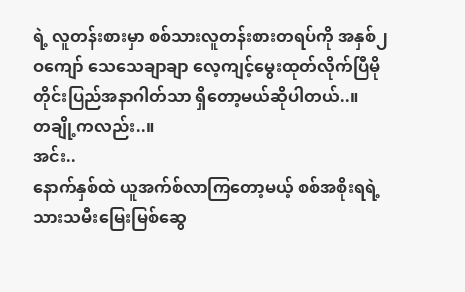ရဲ့ လူတန်းစားမှာ စစ်သားလူတန်းစားတရပ်ကို အနှစ်၂ဝကျော် သေသေချာချာ လေ့ကျင့်မွေးထုတ်လိုက်ပြီမို တိုင်းပြည်အနာဂါတ်သာ ရှိတော့မယ်ဆိုပါတယ်..။
တချို့ကလည်း..။
အင်း..
နောက်နှစ်ထဲ ယူအက်စ်လာကြတော့မယ့် စစ်အစိုးရရဲ့ သားသမီးမြေးမြစ်ဆွေ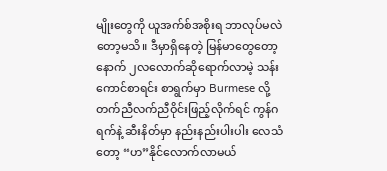မျိုးတွေကို ယူအက်စ်အစိုးရ ဘာလုပ်မလဲတော့မသိ။ ဒီမှာရှိနေတဲ့ မြန်မာတွေတော့ နောက် ၂လလောက်ဆိုရောက်လာမဲ့ သန်းကောင်စာရင်း စာရွက်မှာ Burmese လို့တက်ညီလက်ညီဝိုင်းဖြည့်လိုက်ရင် ကွန်ဂရက်နဲ့ ဆီးနိတ်မှာ နည်းနည်းပါးပါး လေသံတော့ “ဟ”နိုင်လောက်လာမယ်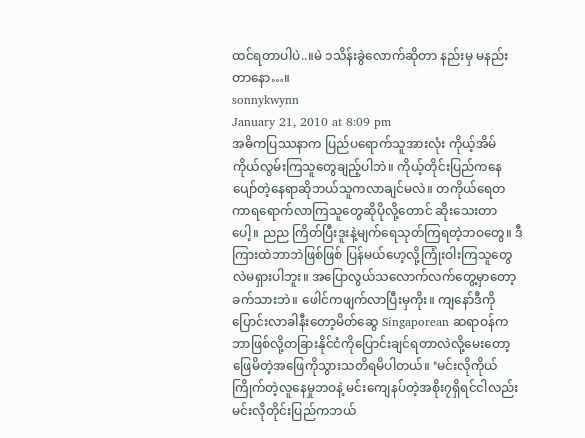ထင်ရတာပါပဲ..။မဲ ၁သိန်းခွဲလောက်ဆိုတာ နည်းမှ မနည်းတာနော…။
sonnykwynn
January 21, 2010 at 8:09 pm
အဓိကပြဿနာက ပြည်ပရောက်သူအားလုံး ကိုယ့်အိမ်ကိုယ်လွမ်းကြသူတွေချည့်ပါဘဲ။ ကိုယ့်တိုင်းပြည်ကနေပျော်တဲ့နေရာဆိုဘယ်သူကလာချင်မလဲ။ တကိုယ်ရေတကာရရောက်လာကြသူတွေဆိုပိုလို့တောင် ဆိုးသေးတာပေါ့။ ညည ကြိတ်ပြီးဒူးနဲ့မျက်ရေသုတ်ကြရတဲ့ဘဝတွေ။ ဒီကြားထဲဘာဘဲဖြစ်ဖြစ် ပြန်မယ်ဟေ့လို့ကြုံးဝါးကြသူတွေလဲမရှားပါဘူး။ အပြောလွယ်သလောက်လက်တွေ့မှာတော့ခက်သားဘဲ။ ဖေါင်ကဖျက်လာပြီးမှကိုး။ ကျနော်ဒီကိုပြောင်းလာခါနီးတော့မိတ်ဆွေ Singaporean ဆရာဝန်ကဘာဖြစ်လို့တခြားနိုင်ငံကိုပြောင်းချင်ရတာလဲလို့မေးတော့ဖြေမိတဲ့အဖြေကိုသွားသတိရမိပါတယ်။ ‘မင်းလိုကိုယ်ကြိုက်တဲ့လူနေမှုဘဝနဲ့ မင်းကျေနပ်တဲ့အစိုး၇ရှိရင်ငါလည်းမင်းလိုတိုင်းပြည်ကဘယ်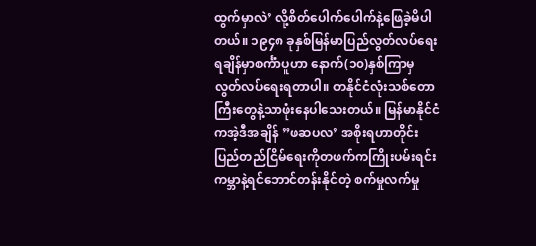ထွက်မှာလဲ’ လို့စိတ်ပေါက်ပေါက်နဲ့ဖြေခဲ့မိပါတယ်။ ၁၉၄၈ ခုနှစ်မြန်မာပြည်လွတ်လပ်ရေးရချိန်မှာစင်္ကံာပူဟာ နောက်(၁၀)နှစ်ကြာမှလွတ်လပ်ရေးရတာပါ။ တနိုင်ငံလုံးသစ်တောကြီးတွေနဲ့သာဖုံးနေပါသေးတယ်။ မြန်မာနိုင်ငံကအဲ့ဒီအချိန် ”ဖဆပလ’ အစိုးရဟာတိုင်းပြည်တည်ငြိမ်ရေးကိုတဖက်ကကြိုးပမ်းရင်းကမ္ဘာနဲ့ရင်ဘောင်တန်းနိုင်တဲ့ စက်မှုလက်မှု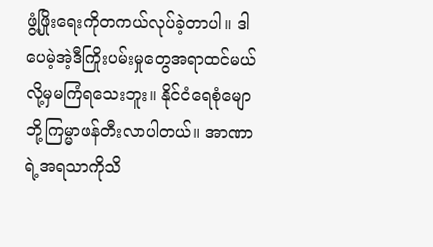ဖွံ့ဖြိုးရေးကိုတကယ်လုပ်ခဲ့တာပါ။ ဒါပေမဲ့အဲ့ဒီကြိုးပမ်းမှုတွေအရာထင်မယ်လို့မှမကြံရသေးဘူး။ နိုင်ငံရေစုံမျောဘို့ကြမ္မာဖန်တီးလာပါတယ်။ အာဏာရဲ့အရသာကိုသိ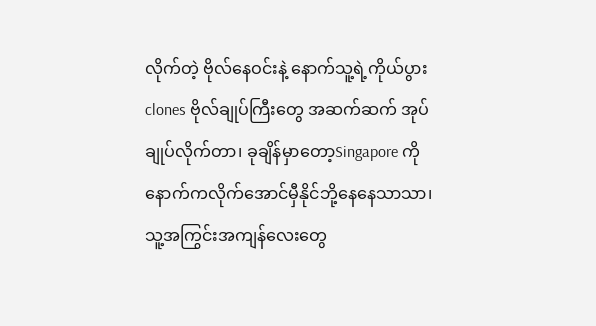လိုက်တဲ့ ဗိုလ်နေဝင်းနဲ့ နောက်သူ့ရဲ့ကိုယ်ပွား clones ဗိုလ်ချုပ်ကြီးတွေ အဆက်ဆက် အုပ်ချုပ်လိုက်တာ၊ ခုချိန်မှာတော့Singapore ကိုနောက်ကလိုက်အောင်မှီနိုင်ဘို့နေနေသာသာ၊ သူ့အကြွင်းအကျန်လေးတွေ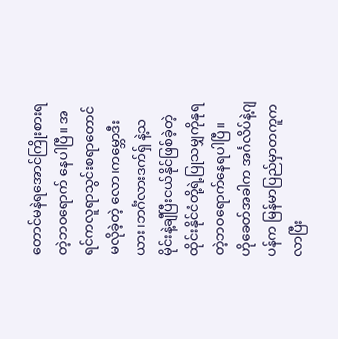တောင်မနဲရအောင်ကြိုးစားရတဲ့ဘဝရောက် နေပါပြီ။ အရင်ကလူရာသွင်းစရာတောင်မလိုခဲ့တဲ့ လော၊ကမ္ဘောဒီးယား၊ဘင်္ဂံလားဒက်ရှ် နဲ့သမိုင်းနဲ့ချီပြီးငယ်နိုင်ဖြစ်ခဲ့တဲ့ ထိုင်းနိုင်ငံတို့ရဲ့ပြုသမျှကိုနုရတဲ့ဘဝရောက်နေရပါပြီ။
ဟိုခေတ်အခါက အင်္ဂလိပ်နဲ့ဂျပန်က မြန်မာပြည်မှာတကူကလာပြီး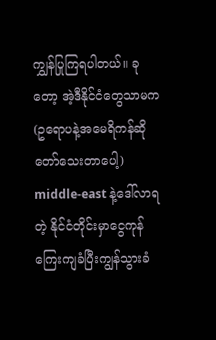ကျွှန်ပြုကြရပါတယ်။ ခုတော့ အဲ့ဒီနိုင်ငံတွေသာမက (ဥရောပနဲ့အမေရိကန်ဆိုတော်သေးတာပေါ့) middle-east နဲ့ဒေါ်လာရတဲ့ နိုင်ငံတိုင်းမှာငွေကုန်ကြေးကျခံပြီးကျွန်သွားခံ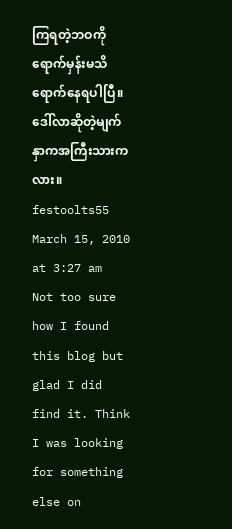ကြရတဲ့ဘဝကိုရောက်မှန်းမသိရောက်နေရပါပြီ။ ဒေါ်လာဆိုတဲ့မျက်နှာကအကြီးသားကလား။
festoolts55
March 15, 2010 at 3:27 am
Not too sure how I found this blog but glad I did find it. Think I was looking for something else on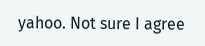yahoo. Not sure I agree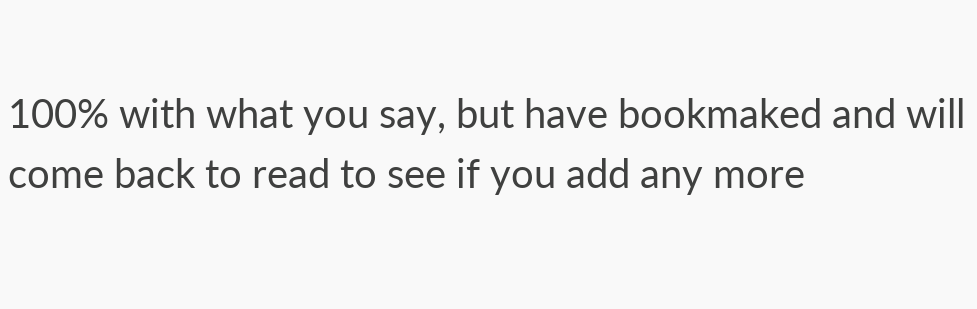100% with what you say, but have bookmaked and will come back to read to see if you add any more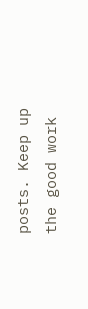posts. Keep up the good work